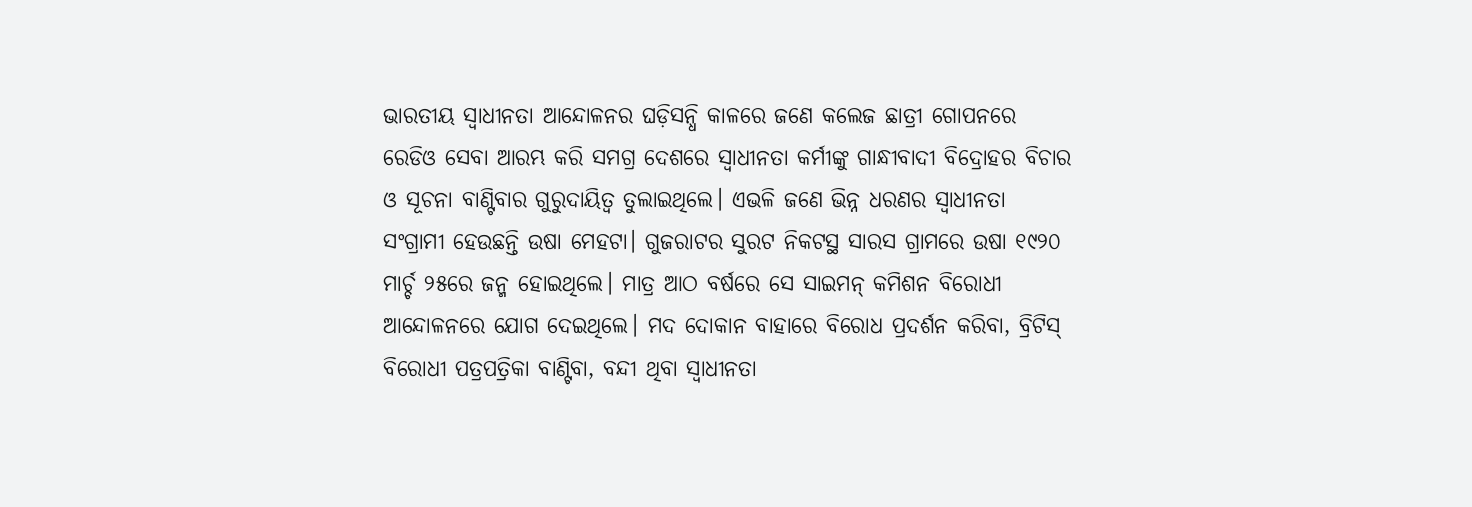ଭାରତୀୟ ସ୍ବାଧୀନତା ଆନ୍ଦୋଳନର ଘଡ଼ିସନ୍ଧି କାଳରେ ଜଣେ କଲେଜ ଛାତ୍ରୀ ଗୋପନରେ ରେଡିଓ ସେବା ଆରମ୍ଭ କରି ସମଗ୍ର ଦେଶରେ ସ୍ବାଧୀନତା କର୍ମୀଙ୍କୁ ଗାନ୍ଧୀବାଦୀ ବିଦ୍ରୋହର ବିଚାର ଓ ସୂଚନା ବାଣ୍ଟିବାର ଗୁରୁଦାୟିତ୍ବ ତୁଲାଇଥିଲେ। ଏଭଳି ଜଣେ ଭିନ୍ନ ଧରଣର ସ୍ବାଧୀନତା ସଂଗ୍ରାମୀ ହେଉଛନ୍ତି ଉଷା ମେହଟା। ଗୁଜରାଟର ସୁରଟ ନିକଟସ୍ଥ ସାରସ ଗ୍ରାମରେ ଉଷା ୧୯୨୦ ମାର୍ଚ୍ଚ ୨୫ରେ ଜନ୍ମ ହୋଇଥିଲେ। ମାତ୍ର ଆଠ ବର୍ଷରେ ସେ ସାଇମନ୍ କମିଶନ ବିରୋଧୀ ଆନ୍ଦୋଳନରେ ଯୋଗ ଦେଇଥିଲେ। ମଦ ଦୋକାନ ବାହାରେ ବିରୋଧ ପ୍ରଦର୍ଶନ କରିବା, ବ୍ରିଟିସ୍ ବିରୋଧୀ ପତ୍ରପତ୍ରିକା ବାଣ୍ଟିବା, ବନ୍ଦୀ ଥିବା ସ୍ବାଧୀନତା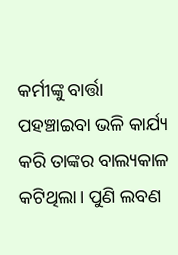କର୍ମୀଙ୍କୁ ବାର୍ତ୍ତା ପହଞ୍ଚାଇବା ଭଳି କାର୍ଯ୍ୟ କରି ତାଙ୍କର ବାଲ୍ୟକାଳ କଟିଥିଲା। ପୁଣି ଲବଣ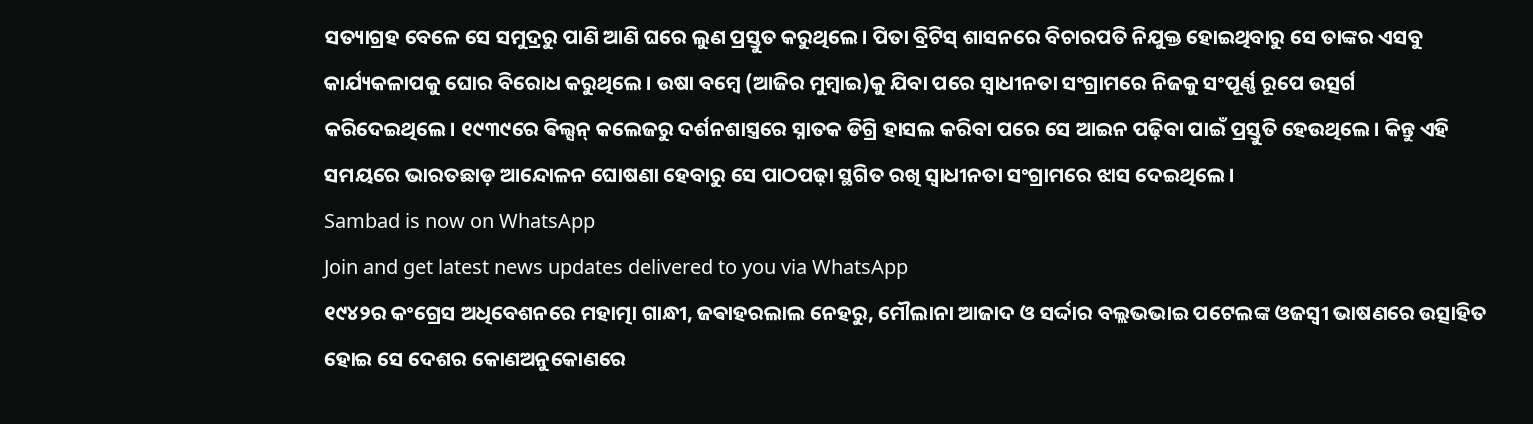ସତ୍ୟାଗ୍ରହ ବେଳେ ସେ ସମୁଦ୍ରରୁ ପାଣି ଆଣି ଘରେ ଲୁଣ ପ୍ରସ୍ତୁତ କରୁଥିଲେ। ପିତା ବ୍ରିଟିସ୍ ଶାସନରେ ବିଚାରପତି ନିଯୁକ୍ତ ହୋଇଥିବାରୁ ସେ ତାଙ୍କର ଏସବୁ କାର୍ଯ୍ୟକଳାପକୁ ଘୋର ବିରୋଧ କରୁଥିଲେ। ଉଷା ବମ୍ବେ (ଆଜିର ମୁମ୍ବାଇ)କୁ ଯିବା ପରେ ସ୍ବାଧୀନତା ସଂଗ୍ରାମରେ ନିଜକୁ ସଂପୂର୍ଣ୍ଣ ରୂପେ ଉତ୍ସର୍ଗ କରିଦେଇଥିଲେ। ୧୯୩୯ରେ ଵିଲ୍ସନ୍ କଲେଜରୁ ଦର୍ଶନଶାସ୍ତ୍ରରେ ସ୍ନାତକ ଡିଗ୍ରି ହାସଲ କରିବା ପରେ ସେ ଆଇନ ପଢ଼ିବା ପାଇଁ ପ୍ରସ୍ତୁତି ହେଉଥିଲେ। କିନ୍ତୁ ଏହି ସମୟରେ ଭାରତଛାଡ଼ ଆନ୍ଦୋଳନ ଘୋଷଣା ହେବାରୁ ସେ ପାଠପଢ଼ା ସ୍ଥଗିତ ରଖି ସ୍ବାଧୀନତା ସଂଗ୍ରାମରେ ଝାସ ଦେଇଥିଲେ।
Sambad is now on WhatsApp
Join and get latest news updates delivered to you via WhatsApp
୧୯୪୨ର କଂଗ୍ରେସ ଅଧିବେଶନରେ ମହାତ୍ମା ଗାନ୍ଧୀ, ଜଵାହରଲାଲ ନେହରୁ, ମୌଲାନା ଆଜାଦ ଓ ସର୍ଦ୍ଦାର ବଲ୍ଲଭଭାଇ ପଟେଲଙ୍କ ଓଜସ୍ବୀ ଭାଷଣରେ ଉତ୍ସାହିତ ହୋଇ ସେ ଦେଶର କୋଣଅନୁକୋଣରେ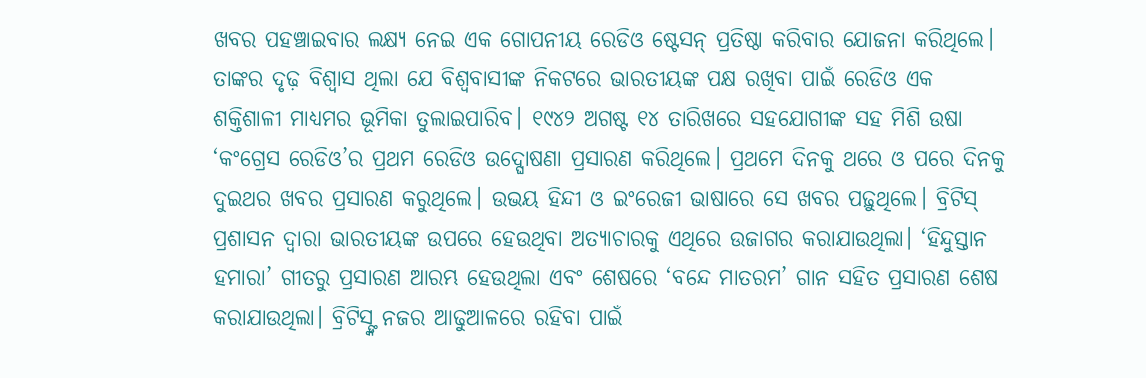ଖବର ପହଞ୍ଚାଇବାର ଲକ୍ଷ୍ୟ ନେଇ ଏକ ଗୋପନୀୟ ରେଡିଓ ଷ୍ଟେସନ୍ ପ୍ରତିଷ୍ଠା କରିବାର ଯୋଜନା କରିଥିଲେ। ତାଙ୍କର ଦୃଢ଼ ବିଶ୍ବାସ ଥିଲା ଯେ ବିଶ୍ବବାସୀଙ୍କ ନିକଟରେ ଭାରତୀୟଙ୍କ ପକ୍ଷ ରଖିବା ପାଇଁ ରେଡିଓ ଏକ ଶକ୍ତିଶାଳୀ ମାଧ୍ୟମର ଭୂମିକା ତୁଲାଇପାରିବ। ୧୯୪୨ ଅଗଷ୍ଟ ୧୪ ତାରିଖରେ ସହଯୋଗୀଙ୍କ ସହ ମିଶି ଉଷା ‘କଂଗ୍ରେସ ରେଡିଓ’ର ପ୍ରଥମ ରେଡିଓ ଉଦ୍ଘୋଷଣା ପ୍ରସାରଣ କରିଥିଲେ। ପ୍ରଥମେ ଦିନକୁ ଥରେ ଓ ପରେ ଦିନକୁ ଦୁଇଥର ଖବର ପ୍ରସାରଣ କରୁଥିଲେ। ଉଭୟ ହିନ୍ଦୀ ଓ ଇଂରେଜୀ ଭାଷାରେ ସେ ଖବର ପଢ଼ୁଥିଲେ। ବ୍ରିଟିସ୍ ପ୍ରଶାସନ ଦ୍ବାରା ଭାରତୀୟଙ୍କ ଉପରେ ହେଉଥିବା ଅତ୍ୟାଚାରକୁ ଏଥିରେ ଉଜାଗର କରାଯାଉଥିଲା। ‘ହିନ୍ଦୁସ୍ତାନ ହମାରା’ ଗୀତରୁ ପ୍ରସାରଣ ଆରମ୍ଭ ହେଉଥିଲା ଏବଂ ଶେଷରେ ‘ବନ୍ଦେ ମାତରମ’ ଗାନ ସହିତ ପ୍ରସାରଣ ଶେଷ କରାଯାଉଥିଲା। ବ୍ରିଟିସ୍ଙ୍କ ନଜର ଆଢୁଆଳରେ ରହିବା ପାଇଁ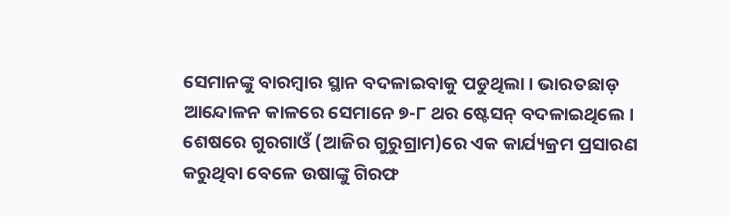ସେମାନଙ୍କୁ ବାରମ୍ବାର ସ୍ଥାନ ବଦଳାଇବାକୁ ପଡୁଥିଲା। ଭାରତଛାଡ଼ ଆନ୍ଦୋଳନ କାଳରେ ସେମାନେ ୭-୮ ଥର ଷ୍ଟେସନ୍ ବଦଳାଇଥିଲେ। ଶେଷରେ ଗୁରଗାଓଁ (ଆଜିର ଗୁରୁଗ୍ରାମ)ରେ ଏକ କାର୍ଯ୍ୟକ୍ରମ ପ୍ରସାରଣ କରୁଥିବା ବେଳେ ଉଷାଙ୍କୁ ଗିରଫ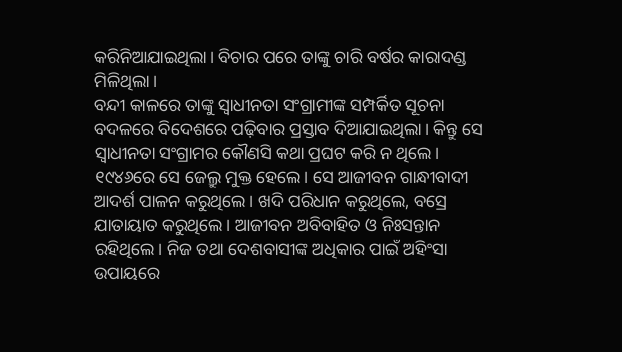କରିନିଆଯାଇଥିଲା। ବିଚାର ପରେ ତାଙ୍କୁ ଚାରି ବର୍ଷର କାରାଦଣ୍ଡ ମିଳିଥିଲା।
ବନ୍ଦୀ କାଳରେ ତାଙ୍କୁ ସ୍ବାଧୀନତା ସଂଗ୍ରାମୀଙ୍କ ସମ୍ପର୍କିତ ସୂଚନା ବଦଳରେ ବିଦେଶରେ ପଢ଼ିବାର ପ୍ରସ୍ତାବ ଦିଆଯାଇଥିଲା। କିନ୍ତୁ ସେ ସ୍ବାଧୀନତା ସଂଗ୍ରାମର କୌଣସି କଥା ପ୍ରଘଟ କରି ନ ଥିଲେ। ୧୯୪୬ରେ ସେ ଜେଲ୍ରୁ ମୁକ୍ତ ହେଲେ। ସେ ଆଜୀବନ ଗାନ୍ଧୀବାଦୀ ଆଦର୍ଶ ପାଳନ କରୁଥିଲେ। ଖଦି ପରିଧାନ କରୁଥିଲେ, ବସ୍ରେ ଯାତାୟାତ କରୁଥିଲେ। ଆଜୀବନ ଅବିବାହିତ ଓ ନିଃସନ୍ତାନ ରହିଥିଲେ। ନିଜ ତଥା ଦେଶବାସୀଙ୍କ ଅଧିକାର ପାଇଁ ଅହିଂସା ଉପାୟରେ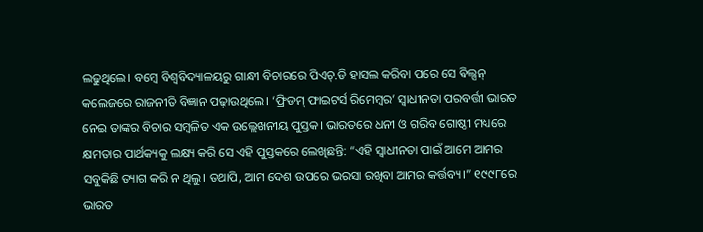ଲଢୁଥିଲେ। ବମ୍ବେ ବିଶ୍ବବିଦ୍ୟାଳୟରୁ ଗାନ୍ଧୀ ବିଚାରରେ ପିଏଚ୍.ଡି ହାସଲ କରିବା ପରେ ସେ ଵିଲ୍ସନ୍ କଲେଜରେ ରାଜନୀତି ବିଜ୍ଞାନ ପଢ଼ାଉଥିଲେ। ‘ଫ୍ରିଡମ୍ ଫାଇଟର୍ସ ରିମେମ୍ବର’ ସ୍ବାଧୀନତା ପରବର୍ତ୍ତୀ ଭାରତ ନେଇ ତାଙ୍କର ବିଚାର ସମ୍ବଳିତ ଏକ ଉଲ୍ଲେଖନୀୟ ପୁସ୍ତକ। ଭାରତରେ ଧନୀ ଓ ଗରିବ ଗୋଷ୍ଠୀ ମଧ୍ୟରେ କ୍ଷମତାର ପାର୍ଥକ୍ୟକୁ ଲକ୍ଷ୍ୟ କରି ସେ ଏହି ପୁସ୍ତକରେ ଲେଖିଛନ୍ତି: “ଏହି ସ୍ବାଧୀନତା ପାଇଁ ଆମେ ଆମର ସବୁକିଛି ତ୍ୟାଗ କରି ନ ଥିଲୁ। ତଥାପି, ଆମ ଦେଶ ଉପରେ ଭରସା ରଖିବା ଆମର କର୍ତ୍ତବ୍ୟ।” ୧୯୯୮ରେ ଭାରତ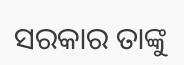ସରକାର ତାଙ୍କୁ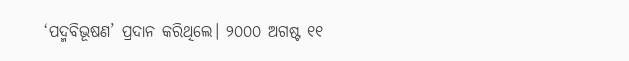‘ପଦ୍ମବିଭୂଷଣ’ ପ୍ରଦାନ କରିଥିଲେ। ୨୦୦୦ ଅଗଷ୍ଟ ୧୧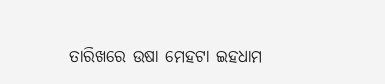ତାରିଖରେ ଉଷା ମେହଟା ଇହଧାମ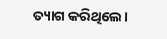ତ୍ୟାଗ କରିଥିଲେ।